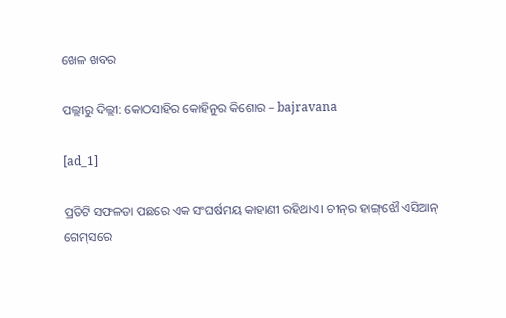ଖେଳ ଖବର

ପଲ୍ଲୀରୁ ଦିଲ୍ଲୀ: କୋଠସାହିର କୋହିନୁର କିଶୋର – bajravana

[ad_1]

ପ୍ରତିଟି ସଫଳତା ପଛରେ ଏକ ସଂଘର୍ଷମୟ କାହାଣୀ ରହିଥାଏ। ଚୀନ୍‌ର ହାଙ୍ଗ୍‌ଝୌ ଏସିଆନ୍‌ ଗେମ୍‌ସରେ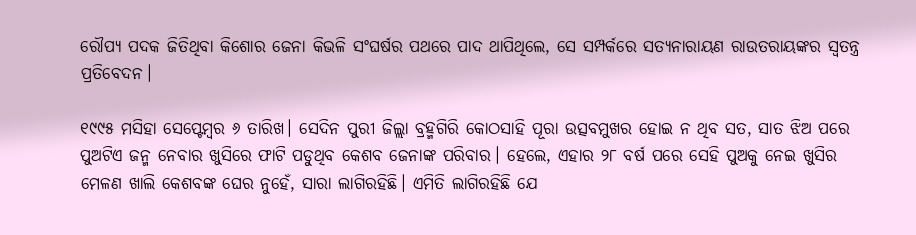ରୌପ୍ୟ ପଦକ ଜିତିଥିବା କିଶୋର ଜେନା କିଭଳି ସଂଘର୍ଷର ପଥରେ ପାଦ ଥାପିଥିଲେ, ସେ ସମ୍ପର୍କରେ ସତ୍ୟନାରାୟଣ ରାଉତରାୟଙ୍କର ସ୍ବତନ୍ତ୍ର ପ୍ରତିବେଦନ।

୧୯୯୫ ମସିହା ସେପ୍ଟେମ୍ବର ୬ ତାରିଖ। ସେଦିନ ପୁରୀ ଜିଲ୍ଲା ବ୍ରହ୍ମଗିରି କୋଠସାହି ପୂରା ଉତ୍ସବମୁଖର ହୋଇ ନ ଥିବ ସତ, ସାତ ଝିଅ ପରେ ପୁଅଟିଏ ଜନ୍ମ ନେବାର ଖୁସିରେ ଫାଟି ପଡୁଥିବ କେଶବ ଜେନାଙ୍କ ପରିବାର। ହେଲେ, ଏହାର ୨୮ ବର୍ଷ ପରେ ସେହି ପୁଅକୁ ନେଇ ଖୁସିର ମେଳଣ ଖାଲି କେଶବଙ୍କ ଘ‌େର ନୁହେଁ, ସାରା ଲାଗିରହିଛି। ଏମିତି ଲାଗିରହିଛି ଯେ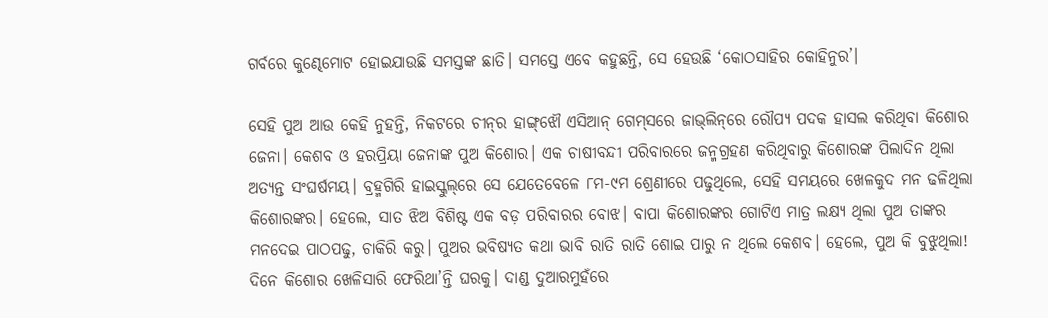ଗର୍ବରେ କୁଣ୍ଢେମୋଟ ହୋଇଯାଉଛି ସମସ୍ତଙ୍କ ଛାତି। ସମସ୍ତେ ଏବେ କହୁଛନ୍ତି, ସେ ହେଉଛି ‘କୋଠସାହିର କୋହିନୁର’।

ସେହି ପୁଅ ଆଉ କେହି ନୁହନ୍ତି, ନିକଟରେ ଚୀନ୍‌ର ହାଙ୍ଗ୍‌ଝୌ ଏସିଆନ୍‌ ଗେମ୍‌ସରେ ଜାଭ୍‌ଲିନ୍‌ରେ ରୌପ୍ୟ ପଦକ ହାସଲ କରିଥିବା କିଶୋର ଜେନା। କେଶବ ଓ ହରପ୍ରିୟା ଜେନାଙ୍କ ପୁଅ କିଶୋର। ଏକ ଚାଷୀବନ୍ଦୀ ପରିବାରରେ ଜନ୍ମଗ୍ରହଣ କରିଥିବାରୁ କିଶୋରଙ୍କ ପିଲାଦିନ ଥିଲା ଅତ୍ୟନ୍ତ ସଂଘର୍ଷମୟ। ବ୍ରହ୍ମଗିରି ହାଇସ୍କୁଲ୍‌ରେ ସେ ଯେତେବେଳେ ୮ମ-୯ମ ଶ୍ରେଣୀରେ ପଢୁଥିଲେ, ସେହି ସମୟରେ ଖେଳକୁଦ ମନ ଢଳିଥିଲା କିଶୋରଙ୍କର। ହେଲେ, ସାତ ଝିଅ ବିଶିଷ୍ଟ ଏକ ବଡ଼ ପରିବାରର ବୋଝ। ବାପା କିଶୋରଙ୍କର ଗୋଟିଏ ମାତ୍ର ଲକ୍ଷ୍ୟ ଥିଲା ପୁଅ ତାଙ୍କର ମନଦେଇ ପାଠପଢୁ, ଚାକିରି କରୁ। ପୁଅର ଭବିଷ୍ୟତ କଥା ଭାବି ରାତି ରାତି ଶୋଇ ପାରୁ ନ ଥିଲେ କେଶବ। ହେଲେ, ପୁଅ କି ବୁଝୁଥିଲା! ଦିନେ କିଶୋର ଖେଳିସାରି ଫେରିଥା’ନ୍ତି ଘରକୁ। ଦାଣ୍ଡ ଦୁଆରମୁହଁରେ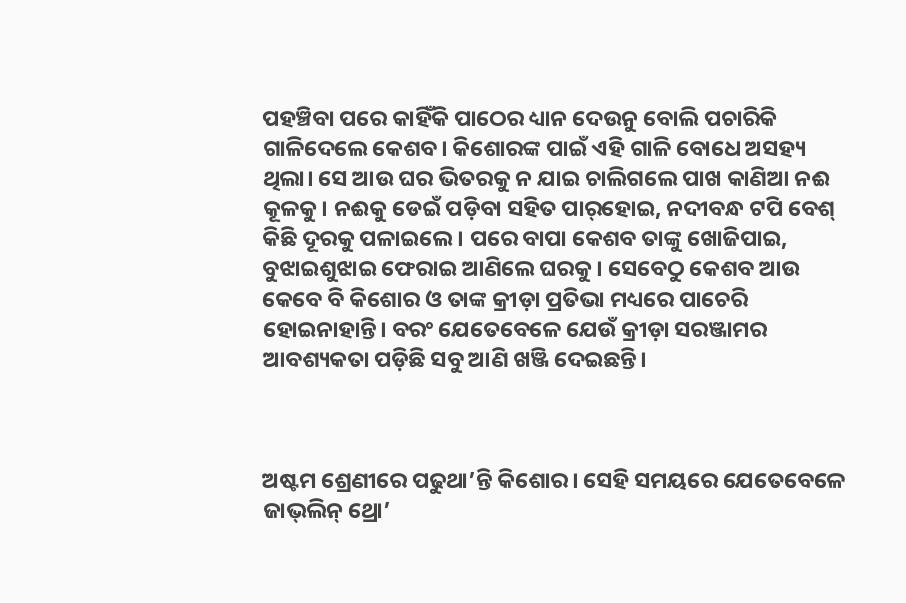ପହଞ୍ଚିବା ପରେ କାହିଁକି ପାଠ‌େର ଧ୍ୟାନ ଦେଉନୁ ବୋଲି ପଚାରିକି ଗାଳିଦେଲେ କେଶବ। କିଶୋରଙ୍କ ପାଇଁ ଏହି ଗାଳି ବୋଧେ ଅସହ୍ୟ ଥିଲା। ସେ ଆଉ ଘର ଭିତରକୁ ନ ଯାଇ ଚାଲିଗଲେ ପାଖ କାଣିଆ ନଈ କୂଳକୁ। ନଈକୁ ଡେଇଁ ପଡ଼ିବା ସହିତ ପାର୍‌ହୋଇ, ନଦୀବନ୍ଧ ଟପି ବେଶ୍‌ କିଛି ଦୂରକୁ ପଳାଇଲେ। ପରେ ବାପା କେଶବ ତାଙ୍କୁ ଖୋଜିପାଇ, ବୁଝାଇଶୁଝାଇ ଫେରାଇ ଆଣିଲେ ଘରକୁ। ସେବେଠୁ କେଶବ ଆଉ କେବେ ବି କିଶୋର ଓ ତାଙ୍କ କ୍ରୀଡ଼ା ପ୍ରତିଭା ମଧ୍ୟରେ ପାଚେରି ହୋଇନାହାନ୍ତି। ବରଂ ଯେତେବେଳେ ଯେଉଁ କ୍ରୀଡ଼ା ସରଞ୍ଜାମର ଆବଶ୍ୟକତା ପଡ଼ିଛି ସବୁ ଆଣି ଖଞ୍ଜି ଦେଇଛନ୍ତି।



ଅଷ୍ଟମ ଶ୍ରେଣୀରେ ପଢୁଥା’ନ୍ତି କିଶୋର। ସେହି ସମୟରେ ଯେତେବେଳେ ଜାଭ୍‌ଲିନ୍‌ ଥ୍ରୋ’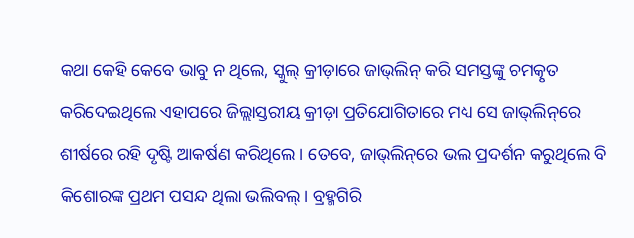କଥା କେହି କେବେ ଭାବୁ ନ ଥିଲେ, ସ୍କୁଲ୍‌ କ୍ରୀଡ଼ାରେ ଜାଭ୍‌ଲିନ୍‌ କରି ସମସ୍ତଙ୍କୁ ଚମତ୍କୃତ କରିଦେଇଥିଲେ ଏହାପରେ ଜିଲ୍ଲାସ୍ତରୀୟ କ୍ରୀଡ଼ା ପ୍ରତିଯୋଗିତାରେ ମଧ୍ୟ ସେ ଜାଭ୍‌ଲିନ୍‌ରେ ଶୀର୍ଷରେ ରହି ଦୃଷ୍ଟି ଆକର୍ଷଣ କରିଥିଲେ। ତେବେ, ଜାଭ୍‌ଲିନ୍‌ରେ ଭଲ ପ୍ରଦର୍ଶନ କରୁଥିଲେ ବି କିଶୋରଙ୍କ ପ୍ରଥମ ପସନ୍ଦ ଥିଲା ଭଲିବଲ୍‌। ବ୍ରହ୍ମଗିରି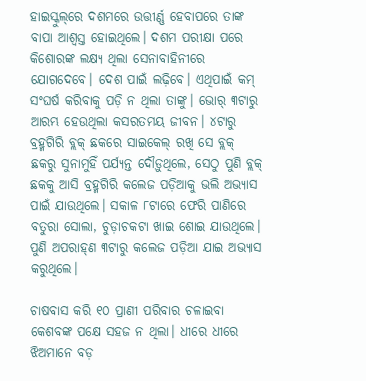ହାଇସ୍କୁଲ୍‌ରେ ଦଶମରେ ଉତ୍ତୀର୍ଣ୍ଣ ହେବାପରେ ତାଙ୍କ ବାପା ଆଶ୍ବସ୍ତ ହୋଇଥିଲେ। ଦଶମ ପରୀକ୍ଷା ପରେ କିଶୋରଙ୍କ ଲକ୍ଷ୍ୟ ଥିଲା ସେନାବାହିନୀରେ ଯୋଗଦେବେ। ଦେଶ ପାଇଁ ଲଢ଼ିବେ। ଏଥିପାଇଁ କମ୍‌ ସଂଘର୍ଷ କରିବାକୁ ପଡ଼ି ନ ଥିଲା ତାଙ୍କୁ। ଭୋର୍‌ ୩ଟାରୁ ଆରମ୍ଭ ହେଉଥିଲା କସରତମୟ ଜୀବନ। ୪ଟାରୁ ବ୍ରହ୍ମଗିରି ବ୍ଲକ୍‌ ଛକରେ ସାଇକେଲ୍‌ ରଖି ସେ ବ୍ଲକ୍‌ ଛକରୁ ସୁନାମୁହିଁ ପର୍ଯ୍ୟନ୍ତ ଦୌଡ଼ୁଥିଲେ, ସେଠୁ ପୁଣି ବ୍ଲକ୍‌ ଛକକୁ ଆସି ବ୍ରହ୍ମଗିରି କଲେଜ ପଡ଼ିଆକୁ ଭଲି ଅଭ୍ୟାସ ପାଇଁ ଯାଉଥିଲେ। ସକାଳ ୮ଟାରେ ଫେରି ପାଣିରେ ବତୁରା ସୋଲା, ଚୁଡ଼ାଚକଟା ଖାଇ ଶୋଇ ଯାଉଥିଲେ। ପୁଣି ଅପରାହ୍‌ଣ ୩ଟାରୁ କଲେଜ ପଡ଼ିଆ ଯାଇ ଅଭ୍ୟାସ କରୁଥିଲେ।

ଚାଷବାସ କରି ୧୦ ପ୍ରାଣୀ ପରିବାର ଚଳାଇବା କେଶବଙ୍କ ପକ୍ଷେ ସହଜ ନ ଥିଲା। ଧୀରେ ଧୀରେ ଝିଅମାନେ ବଡ଼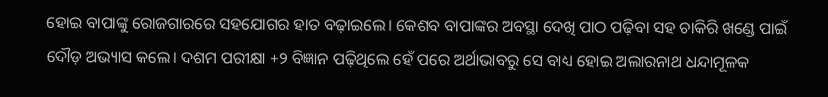ହୋଇ ବାପାଙ୍କୁ ରୋଜଗାରରେ ସହଯୋଗର ହାତ ବଢ଼ାଇଲେ। କେଶବ ବାପାଙ୍କର ଅବସ୍ଥା ଦେଖି ପାଠ ପଢ଼ିବା ସହ ଚାକିରି ଖଣ୍ଡେ ପାଇଁ ଦୌଡ଼ ଅଭ୍ୟାସ କଲେ। ଦଶମ ପରୀକ୍ଷା +୨ ବିଜ୍ଞାନ ପଢ଼ିଥିଲେ ହେଁ ପରେ ଅର୍ଥାଭାବରୁ ସେ ବାଧ୍ୟ ହୋଇ ଅଲାରନାଥ ଧନ୍ଦାମୂଳକ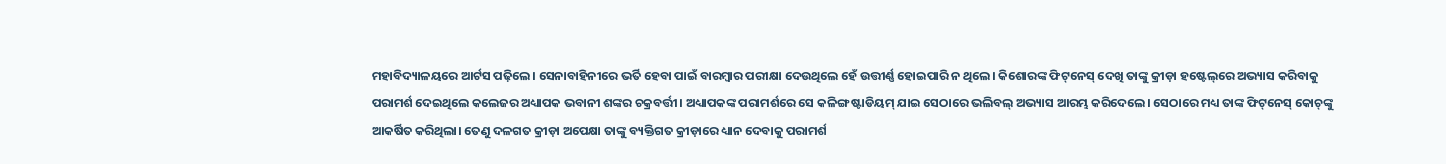ମହାବିଦ୍ୟାଳୟରେ ଆର୍ଟସ ପଢ଼ିଲେ। ସେନାବାହିନୀରେ ଭର୍ତି ହେବା ପାଇଁ ବାରମ୍ବାର ପରୀକ୍ଷା ଦେଉଥିଲେ ହେଁ ଉତ୍ତୀର୍ଣ୍ଣ ହୋଇପାରି ନ ଥିଲେ। କିଶୋରଙ୍କ ଫିଟ୍‌ନେସ୍‌ ଦେଖି ତାଙ୍କୁ କ୍ରୀଡ଼ା ହଷ୍ଟେଲ୍‌ରେ ଅଭ୍ୟାସ କରିବାକୁ ପରାମର୍ଶ ଦେଇଥିଲେ କଲେଜର ଅଧ୍ୟାପକ ଭବାନୀ ଶଙ୍କର ଚକ୍ରବର୍ତ୍ତୀ। ଅଧ୍ୟାପକଙ୍କ ପରାମର୍ଶରେ ସେ କଳିଙ୍ଗ ଷ୍ଟାଡିୟମ୍‌ ଯାଇ ସେଠାରେ ଭଲିବଲ୍‌ ଅଭ୍ୟାସ ଆରମ୍ଭ କରିଦେଲେ। ସେଠାରେ ମଧ୍ୟ ତାଙ୍କ ଫିଟ୍‌ନେସ୍‌ କୋଚ୍‌ଙ୍କୁ ଆକର୍ଷିତ କରିଥିଲା। ତେଣୁ ଦଳଗତ କ୍ରୀଡ଼ା ଅପେକ୍ଷା ତାଙ୍କୁ ବ୍ୟକ୍ତିଗତ କ୍ରୀଡ଼ାରେ ଧ୍ୟାନ ଦେବାକୁ ପରାମର୍ଶ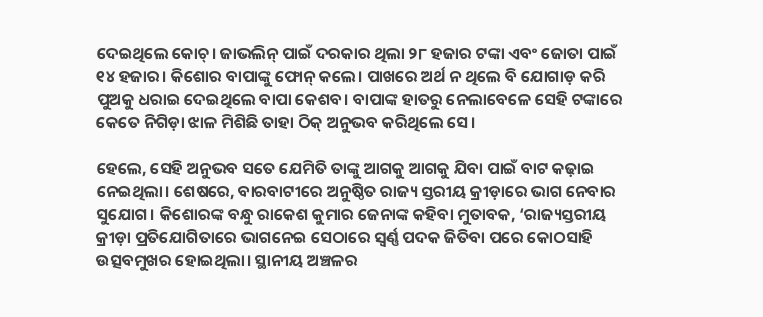ଦେଇଥିଲେ କୋଚ୍‌। ଜାଭଲିନ୍‌ ପାଇଁ ଦରକାର ଥିଲା ୨୮ ହଜାର ଟଙ୍କା ଏବଂ ଜୋତା ପାଇଁ ୧୪ ହଜାର। କିଶୋର ବାପାଙ୍କୁ ଫୋନ୍‌ କଲେ। ପାଖରେ ଅର୍ଥ ନ ଥିଲେ ବି ଯୋଗାଡ଼ କରି ପୁଅକୁ ଧରାଇ ଦେଇଥିଲେ ବାପା କେଶବ। ବାପାଙ୍କ ହାତରୁ ନେଲାବେଳେ ସେହି ଟଙ୍କାରେ କେତେ ନିଗିଡ଼ା ଝାଳ ମିଶିଛି ତାହା ଠିକ୍‌ ଅନୁଭବ କରିଥିଲେ ସେ।

ହେଲେ, ସେହି ଅନୁଭବ ସତେ ଯେମିତି ତାଙ୍କୁ ଆଗକୁ ଆଗକୁ ଯିବା ପାଇଁ ବାଟ କଢ଼ାଇ ନେଇଥିଲା। ଶେଷରେ, ବାରବାଟୀରେ ଅନୁଷ୍ଠିତ ରାଜ୍ୟ ସ୍ତରୀୟ କ୍ରୀଡ଼ାରେ ଭାଗ ନେବାର ସୁଯୋଗ। କିଶୋରଙ୍କ ବନ୍ଧୁ ରାକେଶ କୁମାର ଜେନାଙ୍କ କହିବା ମୁତାବକ, ‘ରାଜ୍ୟସ୍ତରୀୟ କ୍ରୀଡ଼ା ପ୍ରତିଯୋଗିତାରେ ଭାଗନେଇ ସେଠାରେ ସ୍ବର୍ଣ୍ଣ ପଦକ ଜିତିବା ପରେ କୋଠସାହି ଉତ୍ସବମୁଖର ହୋଇଥିଲା। ସ୍ଥାନୀୟ ଅଞ୍ଚଳର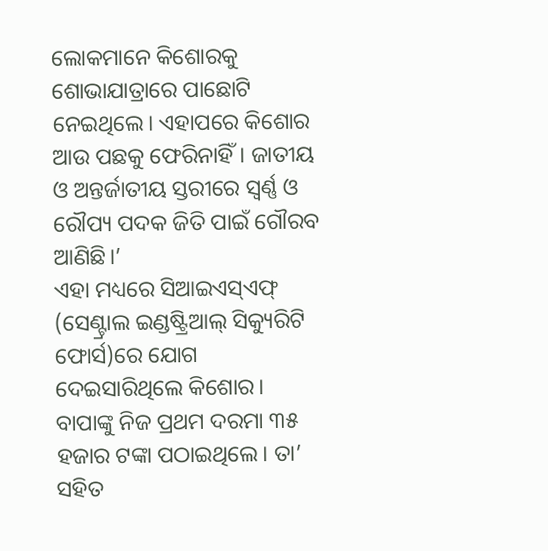ଲୋକମାନେ କିଶୋରକୁ ଶୋଭାଯାତ୍ରାରେ ପାଛୋଟି ନେଇଥିଲେ। ଏହାପରେ କିଶୋର ଆଉ ପଛକୁ ଫେରିନାହିଁ। ଜାତୀୟ ଓ ଅନ୍ତର୍ଜାତୀୟ ସ୍ତରୀରେ ସ୍ବର୍ଣ୍ଣ ଓ ରୌପ୍ୟ ପଦକ ଜିତି ପାଇଁ ଗୌରବ ଆଣିଛି।’
ଏହା ମଧ୍ୟରେ ସିଆଇଏସ୍‌ଏଫ୍‌ (ସେଣ୍ଟ୍ରାଲ ଇଣ୍ଡଷ୍ଟ୍ରିଆଲ୍‌ ସିକ୍ୟୁରିଟି ଫୋର୍ସ)ରେ ଯୋଗ ଦେଇସାରିଥିଲେ କିଶୋର। ବାପାଙ୍କୁ ନିଜ ପ୍ରଥମ ଦରମା ୩୫ ହଜାର ଟଙ୍କା ପଠାଇଥିଲେ। ତା’ ସହିତ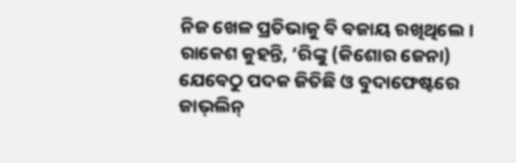ନିଜ ଖେଳ ପ୍ରତିଭାକୁ ବି ବଜାୟ ରଖିଥିଲେ। ରାକେଶ କୁହନ୍ତି, ‘ରିଙ୍କୁ (କିଶୋର ଜେନା) ଯେବେଠୁ ପଦକ ଜିତିଛି ଓ ବୁଦାଫେଷ୍ଟରେ ଜାଭ୍‌ଲିନ୍‌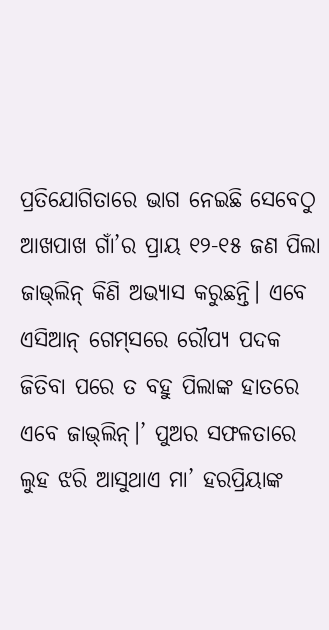ପ୍ରତିଯୋଗିତାରେ ଭାଗ ନେଇଛି ସେବେଠୁ ଆଖପାଖ ଗାଁ’ର ପ୍ରାୟ ୧୨-୧୫ ଜଣ ପିଲା ଜାଭ୍‌ଲିନ୍‌ କିଣି ଅଭ୍ୟାସ କରୁଛନ୍ତି। ଏବେ ଏସିଆନ୍‌ ଗେମ୍‌ସରେ ରୌପ୍ୟ ପଦକ ଜିତିବା ପରେ ତ ବହୁ ପିଲାଙ୍କ ହାତରେ ଏବେ ଜାଭ୍‌ଲିନ୍‌।’ ପୁଅର ସଫଳତାରେ ଲୁହ ଝରି ଆସୁଥାଏ ମା’ ହରପ୍ରିୟାଙ୍କ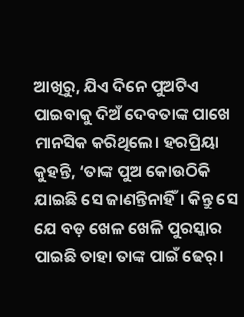ଆଖିରୁ, ଯିଏ ଦିନେ ପୁଅଟିଏ ପାଇବାକୁ ଦିଅଁ ଦେବତାଙ୍କ ପାଖେ ମାନସିକ କରିଥିଲେ। ହରପ୍ରିୟା କୁହନ୍ତି, ‘ତାଙ୍କ ପୁଅ କୋଉଠିକି ଯାଇଛି ସେ ଜାଣନ୍ତିନାହିଁ। କିନ୍ତୁ ସେ ଯେ ବଡ଼ ଖେଳ ଖେଳି ପୁରସ୍କାର ପାଇଛି ତାହା ତାଙ୍କ ପାଇଁ ଢେର୍‌।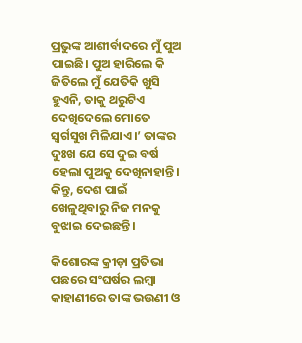ପ୍ରଭୁଙ୍କ ଆଶୀର୍ବାଦରେ ମୁଁ ପୁଅ ପାଇଛି। ପୁଅ ହାରିଲେ କି ଜିତିଲେ ମୁଁ ଯେତିକି ଖୁସି ହୁଏନି, ତାକୁ ଥରୁଟିଏ ଦେଖିଦେଲେ ମୋତେ ସ୍ବର୍ଗସୁଖ ମିଳିଯାଏ।’ ତାଙ୍କର ଦୁଃଖ ‌ଯେ ସେ ଦୁଇ ବର୍ଷ ହେଲା ପୁଅକୁ ଦେଖିନାହାନ୍ତି। କିନ୍ତୁ, ଦେଶ ପାଇଁ ଖେଳୁଥିବାରୁ ନିଜ ମନକୁ ବୁଝାଇ ଦେଇଛନ୍ତି।

କିଶୋରଙ୍କ କ୍ରୀଡ଼ା ପ୍ରତିଭା ପଛରେ ସଂଘର୍ଷର ଲମ୍ବା କାହାଣୀରେ ତାଙ୍କ ଭଉଣୀ ଓ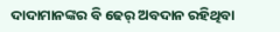ଦାଦାମାନଙ୍କର ବି ଢେର୍‌ ଅବଦାନ ରହିଥିବା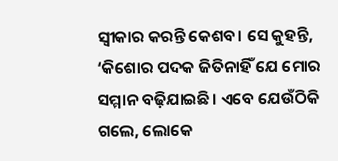ସ୍ବୀକାର କରନ୍ତି କେଶବ। ସେ କୁହନ୍ତି, ‘କିଶୋର ପଦକ ଜିତିନାହିଁ ଯେ ମୋର ସମ୍ମାନ ବଢ଼ିଯାଇଛି। ଏବେ ଯେଉଁଠିକି ଗଲେ, ଲୋକେ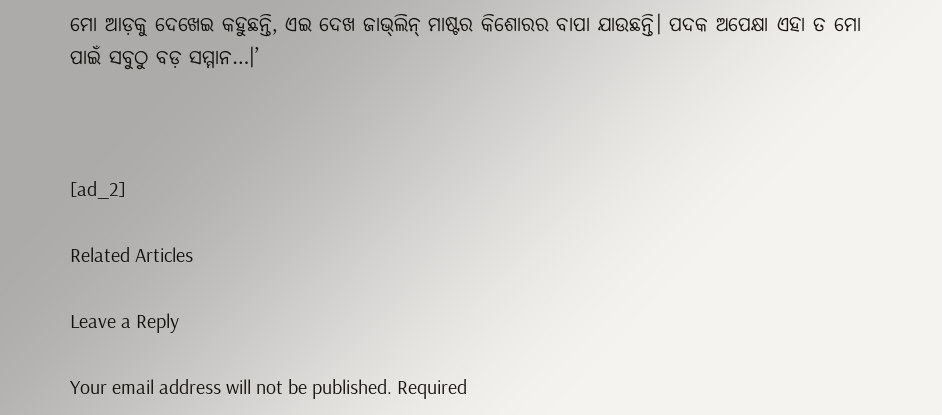ମୋ ଆଡ଼କୁ ଦେଖେଇ କହୁଛନ୍ତି, ଏଇ ଦେଖ ଜାଭ୍‌ଲିନ୍‌ ମାଷ୍ଟର କିଶୋରର ବାପା ଯାଉଛନ୍ତି। ପଦକ ଅପେକ୍ଷା ଏହା ତ ମୋ ପାଇଁ ସବୁଠୁ ବଡ଼ ସମ୍ମାନ…।’



[ad_2]

Related Articles

Leave a Reply

Your email address will not be published. Required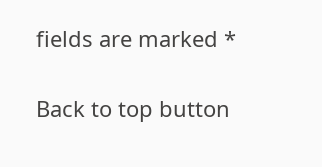fields are marked *

Back to top button